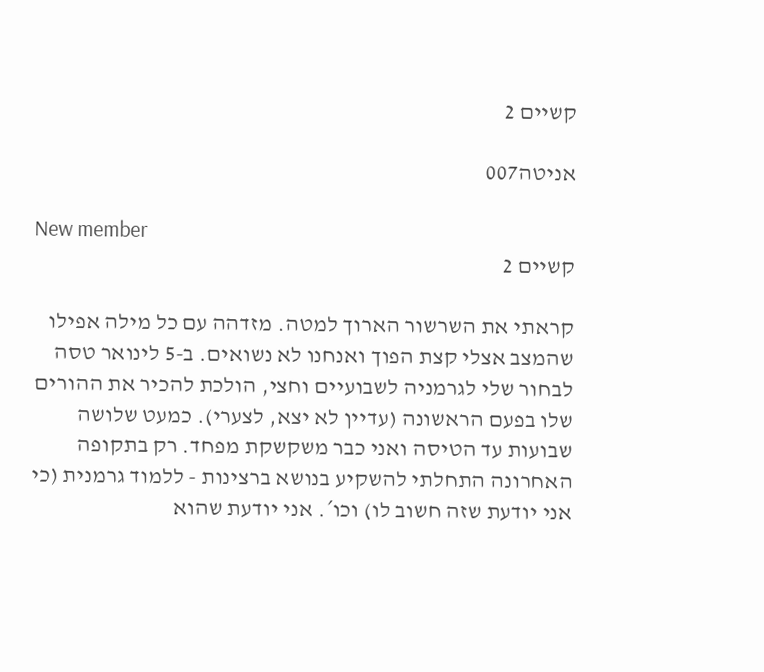קשיים 2

אניטה007

New member
קשיים 2

קראתי את השרשור הארוך למטה. מזדהה עם כל מילה אפילו שהמצב אצלי קצת הפוך ואנחנו לא נשואים. ב-5 לינואר טסה לבחור שלי לגרמניה לשבועיים וחצי, הולכת להכיר את ההורים שלו בפעם הראשונה (עדיין לא יצא, לצערי). כמעט שלושה שבועות עד הטיסה ואני כבר משקשקת מפחד. רק בתקופה האחרונה התחלתי להשקיע בנושא ברצינות - ללמוד גרמנית (כי אני יודעת שזה חשוב לו) וכו´. אני יודעת שהוא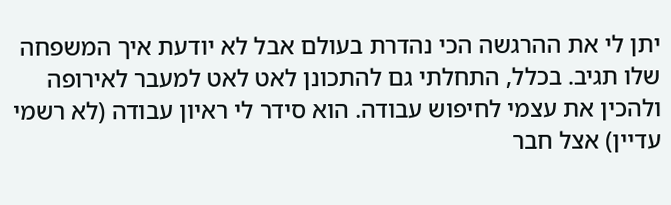יתן לי את ההרגשה הכי נהדרת בעולם אבל לא יודעת איך המשפחה שלו תגיב. בכלל, התחלתי גם להתכונן לאט לאט למעבר לאירופה ולהכין את עצמי לחיפוש עבודה. הוא סידר לי ראיון עבודה (לא רשמי עדיין) אצל חבר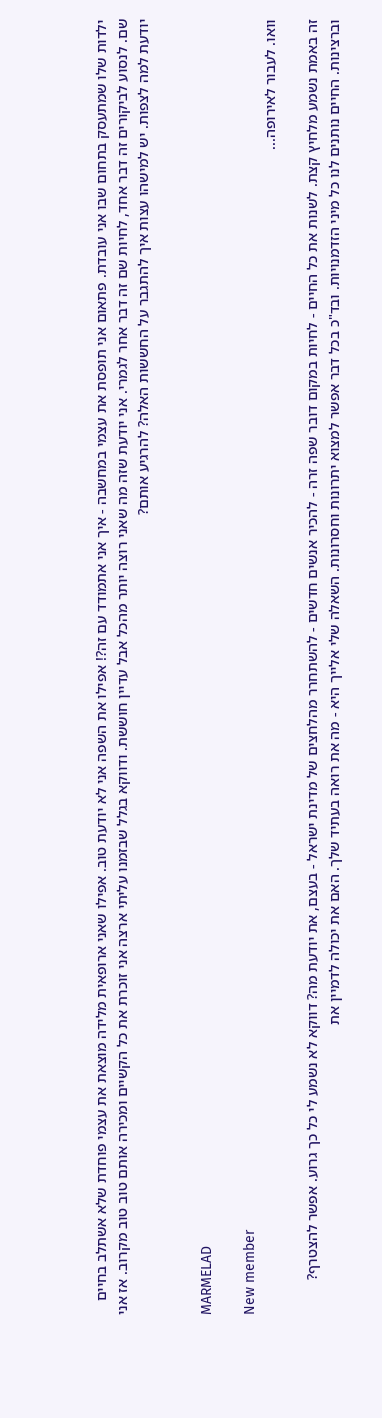ילדות שלו שמתעסק בתחום שבו אני עובדת. פתאום אני תופסת את עצמי במחשבה - איך אני אתמודד עם זה?! אפילו את השפה אני לא יודעת טוב. אפילו שאני ארופאית מלידה מוצאת את עצמי פוחדת שלא אשתלב בחיים שם. לנסוע לביקורים זה דבר אחד, לחיות שם זה דבר אחר לגמרי. אני יודעת שזה מה שאני רוצה יותר מהכל אבל עדיין חוששת. ודווקא בגלל שבזמנו עליתי ארצה אני זוכרת את כל הקשיים ומכירה אותם טוב טוב מקרוב. אז אני יודעת למה לצפות. יש למישהו עצות איך להתגבר על החששות האלה? להרגיע אותם?


MARMELAD

New member
וואו. לעבור לאירופה...

זה באמת נשמע מלחיץ קצת. לשנות את כל החיים - לחיות במקום דובר שפה זרה - להכיר אנשים חדשים - להשתחרר מהלחצים של מדינת ישראל - בעצם, את יודעת מה? דווקא לא נשמע לי כל כך גרוע. אפשר להצטרף?
וברצינות. החיים נותנים לנו כל מיני הזדמנויות. ובד"כ בכל דבר אפשר למצוא יתרונות וחסרונות. השאלה שלי אלייך היא - מה את רואה בעתיד שלך. האם את יכולה לדמיין את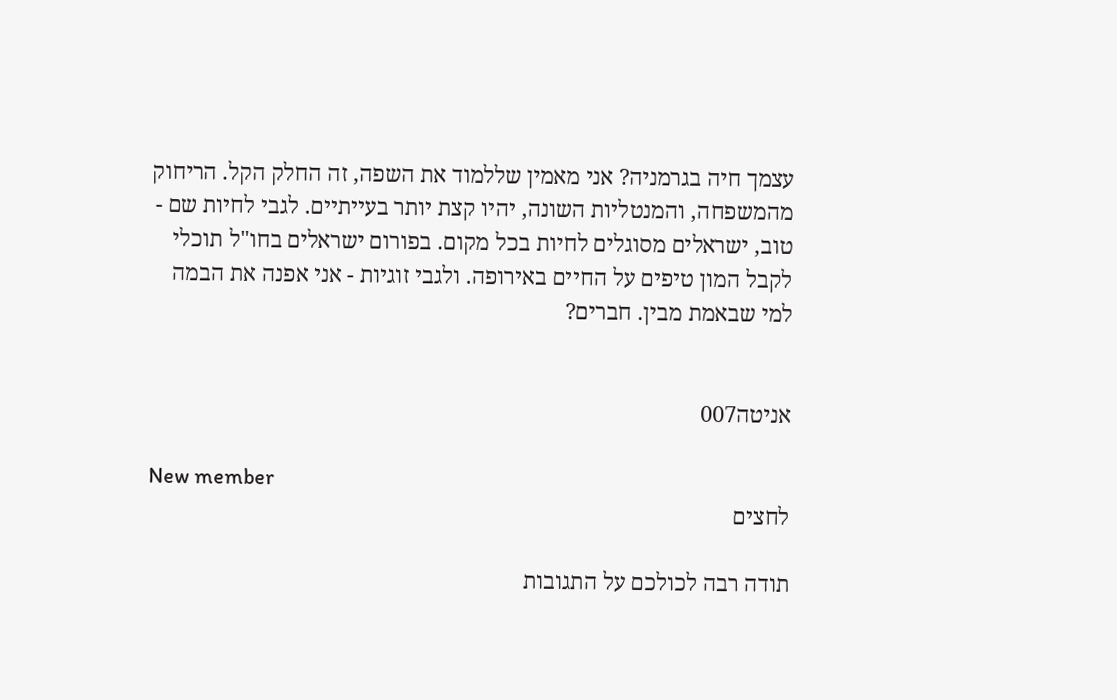עצמך חיה בגרמניה? אני מאמין שללמוד את השפה, זה החלק הקל. הריחוק מהמשפחה, והמנטליות השונה, יהיו קצת יותר בעייתיים. לגבי לחיות שם - טוב, ישראלים מסוגלים לחיות בכל מקום. בפורום ישראלים בחו"ל תוכלי לקבל המון טיפים על החיים באירופה. ולגבי זוגיות - אני אפנה את הבמה למי שבאמת מבין. חברים?


אניטה007

New member
לחצים

תודה רבה לכולכם על התגובות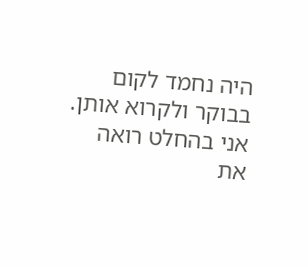היה נחמד לקום בבוקר ולקרוא אותן. אני בהחלט רואה את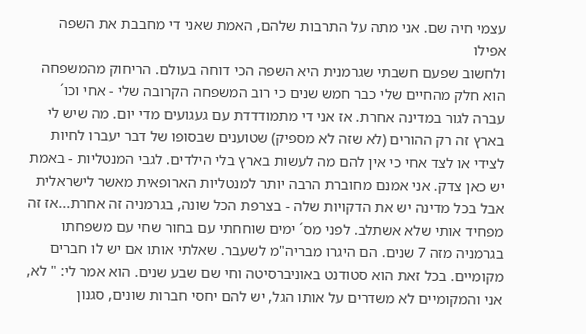עצמי חיה שם. אני מתה על התרבות שלהם, האמת שאני די מחבבת את השפה אפילו
ולחשוב שפעם חשבתי שגרמנית היא השפה הכי דוחה בעולם. הריחוק מהמשפחה הוא חלק מהחיים שלי כבר חמש שנים כי רוב המשפחה הקרובה שלי - אחי וכו´ עברה לגור במדינה אחרת. אז אני די מתמודדדת עם געגועים מדי יום. מה שיש לי בארץ זה רק ההורים (לא שזה לא מספיק) שטוענים שבסופו של דבר יעברו לחיות לצידי או לצד אחי כי אין להם מה לעשות בארץ בלי הילדים. לגבי המנטליות - באמת יש כאן צדק. אני אמנם מחוברת הרבה יותר למנטליות הארופאית מאשר לישראלית אבל בכל מדינה יש את הדקויות שלה - בצרפת הכל שונה, בגרמניה זה אחרת...אז זה מפחיד אותי שלא אשתלב. לפני מס´ ימים שוחחתי עם בחור שחי עם משפחתו בגרמניה מזה 7 שנים. הם היגרו מבריה"מ לשעבר. שאלתי אותו אם יש לו חברים מקומיים. בכל זאת הוא סטודנט באוניברסיטה וחי שם שבע שנים. הוא אמר לי: " לא, אני והמקומיים לא משדרים על אותו הגל, יש להם יחסי חברות שונים, סגנון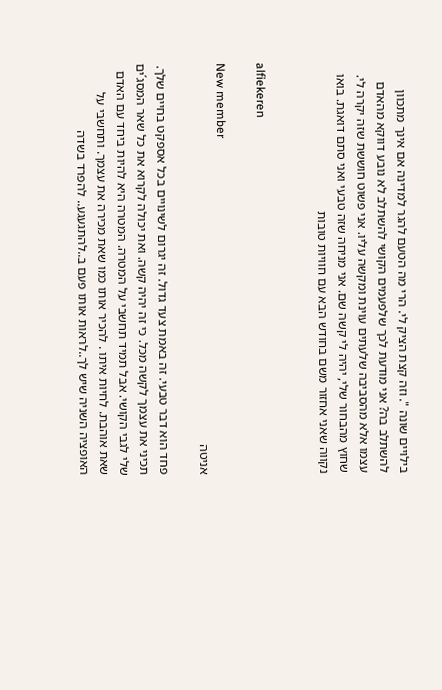בילויים שונה ". וזה קצת הציק לי. הרי מה הטעם להגר למדינה אם אינך מתכוון להשתלב בה? אני מודעת לכך שלפעמים הקושי להשתלב לא נובע דווקא מהאדם עצמו אלא מהסביבה שלעתים עוינת ומקשה עליו. אני פשוט חוששת שזה יקרה לי. שחוץ מהבחור שלי, יהיה לי קשה שם. אני מניחה שזה טבעי ואני סתם דואגת. בואו נקווה שאני אחזור משם בחודש הבא עם חוויות טובות


alfiekeren

New member
אניטה

פחד הוא דבר טבעי. זה באמת צעד גדול. זה יגרום לשינויים בכל אספקט בחיים שלך. תכיני את עצמך לקשה מכל. כי זה יהיה קשה. ואת יכולה לקרוא את כל שאר המסג´ים שלי לגבי הקושי. אבל תמיד תחשבי על המטרה. המטרה היא להיות ביחד עם האדם שאת אוהבת. לחיות איתו . להכיר אותו כמו שאת מכירה את עצמך. ותחשבי על האופציה השניה שיש לך..לראות אותו פעם ב..להתגעגע.. להפרד בשדה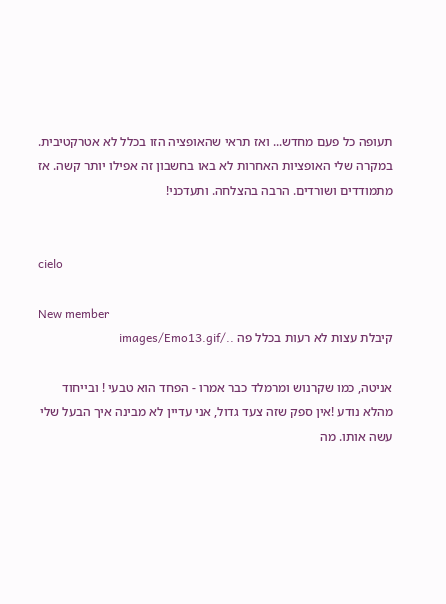תעופה כל פעם מחדש... ואז תראי שהאופציה הזו בכלל לא אטרקטיבית. במקרה שלי האופציות האחרות לא באו בחשבון זה אפילו יותר קשה. אז מתמודדים ושורדים. הרבה בהצלחה. ותעדכני!


cielo

New member
קיבלת עצות לא רעות בכלל פה ../images/Emo13.gif

אניטה, כמו שקרנוש ומרמלד כבר אמרו - הפחד הוא טבעי ! ובייחוד מהלא נודע !אין ספק שזה צעד גדול, אני עדיין לא מבינה איך הבעל שלי עשה אותו. מה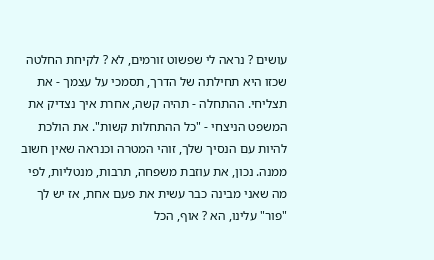עושים ? נראה לי שפשוט זורמים, לא ? לקיחת החלטה שכזו היא תחילתה של הדרך, תסמכי על עצמך - את תצליחי. ההתחלה - תהיה קשה, אחרת איך נצדיק את המשפט הניצחי - "כל ההתחלות קשות". את הולכת להיות עם הנסיך שלך, זוהי המטרה וכנראה שאין חשוב ממנה. נכון, את עוזבת משפחה, תרבות, מנטליות, לפי מה שאני מבינה כבר עשית את פעם אחת, אז יש לך "פור" עלינו, הא ? אוף, הכל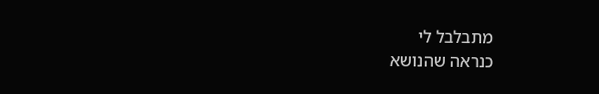מתבלבל לי
כנראה שהנושא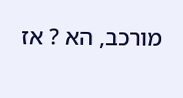מורכב, הא ? אז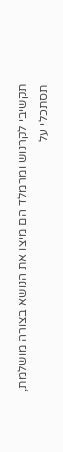תקשיבי לקרנוש ומרמלד הם מיצו את הנושא בצורה מושלמת, תסתכלי על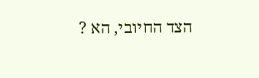הצד החיובי, הא ?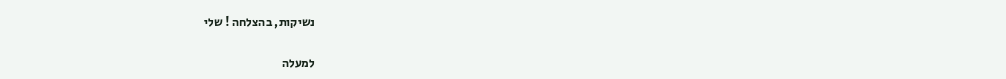נשיקות, בהצלחה ! שלי

למעלה